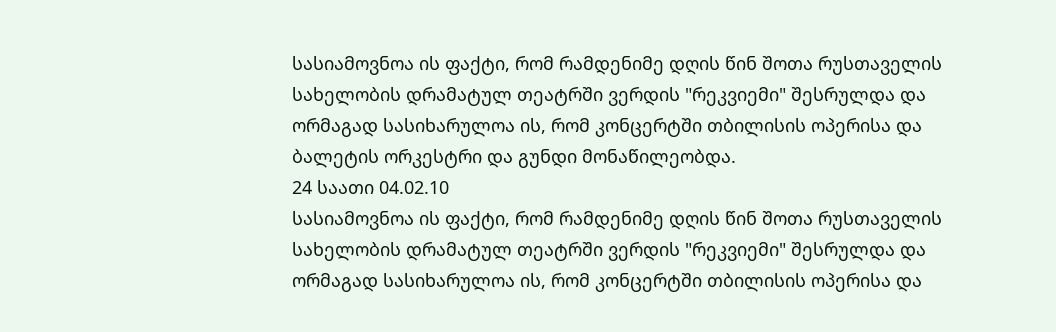სასიამოვნოა ის ფაქტი, რომ რამდენიმე დღის წინ შოთა რუსთაველის სახელობის დრამატულ თეატრში ვერდის "რეკვიემი" შესრულდა და ორმაგად სასიხარულოა ის, რომ კონცერტში თბილისის ოპერისა და ბალეტის ორკესტრი და გუნდი მონაწილეობდა.
24 საათი 04.02.10
სასიამოვნოა ის ფაქტი, რომ რამდენიმე დღის წინ შოთა რუსთაველის სახელობის დრამატულ თეატრში ვერდის "რეკვიემი" შესრულდა და ორმაგად სასიხარულოა ის, რომ კონცერტში თბილისის ოპერისა და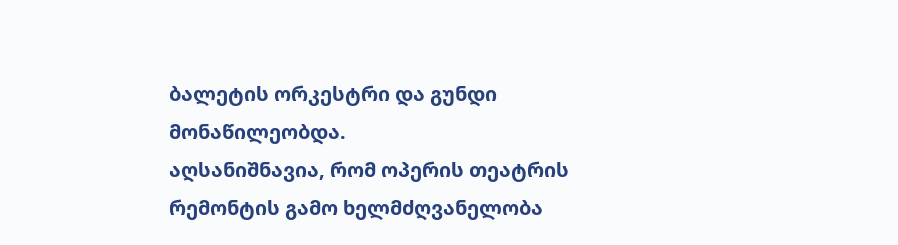ბალეტის ორკესტრი და გუნდი მონაწილეობდა.
აღსანიშნავია, რომ ოპერის თეატრის რემონტის გამო ხელმძღვანელობა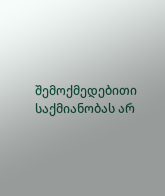შემოქმედებითი საქმიანობას არ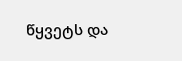წყვეტს და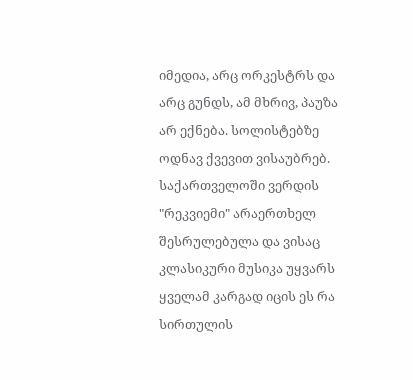იმედია, არც ორკესტრს და არც გუნდს, ამ მხრივ, პაუზა არ ექნება. სოლისტებზე ოდნავ ქვევით ვისაუბრებ.
საქართველოში ვერდის "რეკვიემი" არაერთხელ შესრულებულა და ვისაც კლასიკური მუსიკა უყვარს ყველამ კარგად იცის ეს რა სირთულის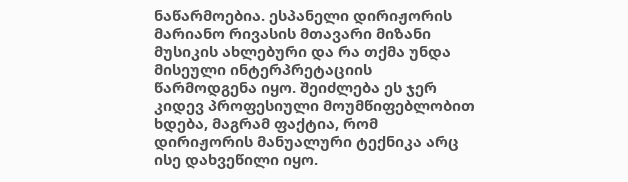ნაწარმოებია. ესპანელი დირიჟორის მარიანო რივასის მთავარი მიზანი მუსიკის ახლებური და რა თქმა უნდა მისეული ინტერპრეტაციის წარმოდგენა იყო. შეიძლება ეს ჯერ კიდევ პროფესიული მოუმწიფებლობით ხდება, მაგრამ ფაქტია, რომ დირიჟორის მანუალური ტექნიკა არც ისე დახვეწილი იყო.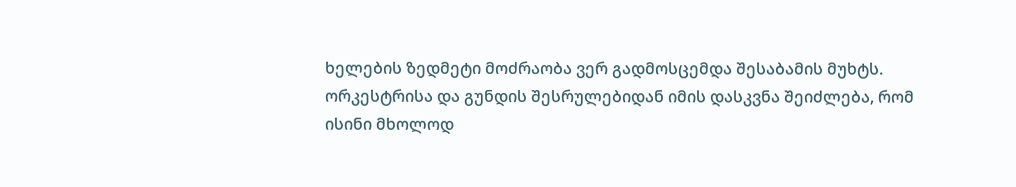ხელების ზედმეტი მოძრაობა ვერ გადმოსცემდა შესაბამის მუხტს. ორკესტრისა და გუნდის შესრულებიდან იმის დასკვნა შეიძლება, რომ ისინი მხოლოდ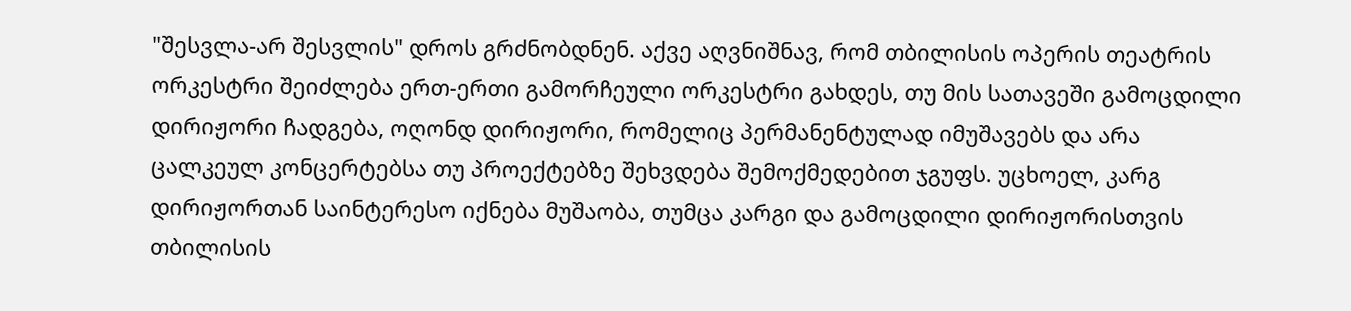"შესვლა-არ შესვლის" დროს გრძნობდნენ. აქვე აღვნიშნავ, რომ თბილისის ოპერის თეატრის ორკესტრი შეიძლება ერთ-ერთი გამორჩეული ორკესტრი გახდეს, თუ მის სათავეში გამოცდილი დირიჟორი ჩადგება, ოღონდ დირიჟორი, რომელიც პერმანენტულად იმუშავებს და არა ცალკეულ კონცერტებსა თუ პროექტებზე შეხვდება შემოქმედებით ჯგუფს. უცხოელ, კარგ დირიჟორთან საინტერესო იქნება მუშაობა, თუმცა კარგი და გამოცდილი დირიჟორისთვის თბილისის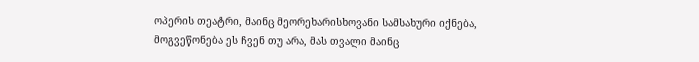ოპერის თეატრი, მაინც მეორეხარისხოვანი სამსახური იქნება, მოგვეწონება ეს ჩვენ თუ არა, მას თვალი მაინც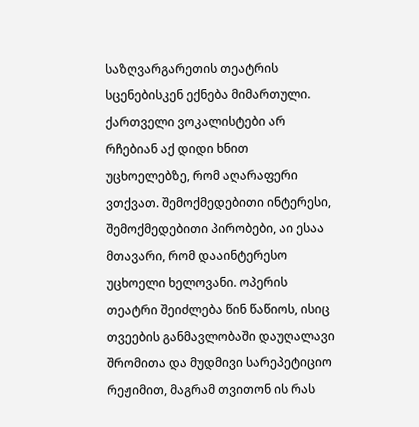საზღვარგარეთის თეატრის სცენებისკენ ექნება მიმართული. ქართველი ვოკალისტები არ რჩებიან აქ დიდი ხნით უცხოელებზე, რომ აღარაფერი ვთქვათ. შემოქმედებითი ინტერესი, შემოქმედებითი პირობები, აი ესაა მთავარი, რომ დააინტერესო უცხოელი ხელოვანი. ოპერის თეატრი შეიძლება წინ წაწიოს, ისიც თვეების განმავლობაში დაუღალავი შრომითა და მუდმივი სარეპეტიციო რეჟიმით, მაგრამ თვითონ ის რას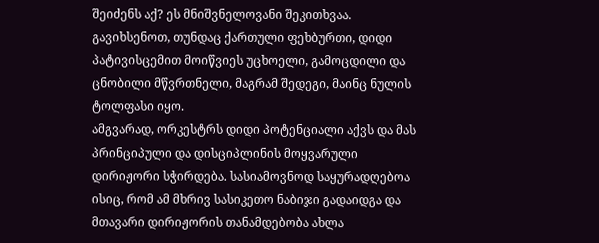შეიძენს აქ? ეს მნიშვნელოვანი შეკითხვაა. გავიხსენოთ, თუნდაც ქართული ფეხბურთი, დიდი პატივისცემით მოიწვიეს უცხოელი, გამოცდილი და ცნობილი მწვრთნელი, მაგრამ შედეგი, მაინც ნულის ტოლფასი იყო.
ამგვარად, ორკესტრს დიდი პოტენციალი აქვს და მას პრინციპული და დისციპლინის მოყვარული დირიჟორი სჭირდება. სასიამოვნოდ საყურადღებოა ისიც, რომ ამ მხრივ სასიკეთო ნაბიჯი გადაიდგა და მთავარი დირიჟორის თანამდებობა ახლა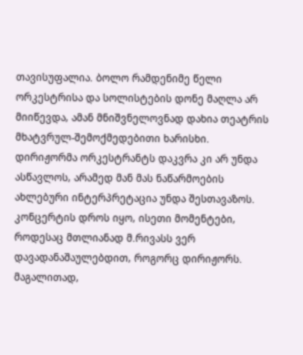თავისუფალია. ბოლო რამდენიმე წელი ორკესტრისა და სოლისტების დონე მაღლა არ მიიწევდა, ამან მნიშვნელოვნად დახია თეატრის მხატვრულ-შემოქმედებითი ხარისხი.
დირიჟორმა ორკესტრანტს დაკვრა კი არ უნდა ასწავლოს, არამედ მან მას ნაწარმოების ახლებური ინტერპრეტაცია უნდა შესთავაზოს. კონცერტის დროს იყო, ისეთი მომენტები, როდესაც მთლიანად მ.რივასს ვერ დავადანაშაულებდით, როგორც დირიჟორს. მაგალითად,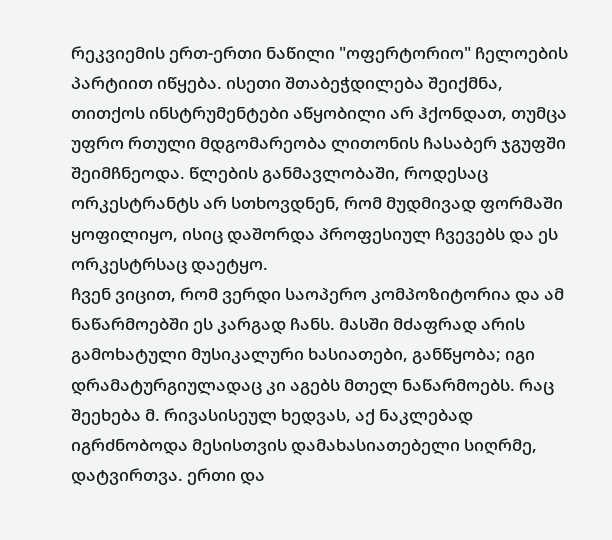რეკვიემის ერთ-ერთი ნაწილი "ოფერტორიო" ჩელოების პარტიით იწყება. ისეთი შთაბეჭდილება შეიქმნა, თითქოს ინსტრუმენტები აწყობილი არ ჰქონდათ, თუმცა უფრო რთული მდგომარეობა ლითონის ჩასაბერ ჯგუფში შეიმჩნეოდა. წლების განმავლობაში, როდესაც ორკესტრანტს არ სთხოვდნენ, რომ მუდმივად ფორმაში ყოფილიყო, ისიც დაშორდა პროფესიულ ჩვევებს და ეს ორკესტრსაც დაეტყო.
ჩვენ ვიცით, რომ ვერდი საოპერო კომპოზიტორია და ამ ნაწარმოებში ეს კარგად ჩანს. მასში მძაფრად არის გამოხატული მუსიკალური ხასიათები, განწყობა; იგი დრამატურგიულადაც კი აგებს მთელ ნაწარმოებს. რაც შეეხება მ. რივასისეულ ხედვას, აქ ნაკლებად იგრძნობოდა მესისთვის დამახასიათებელი სიღრმე, დატვირთვა. ერთი და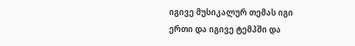იგივე მუსიკალურ თემას იგი ერთი და იგივე ტემპში და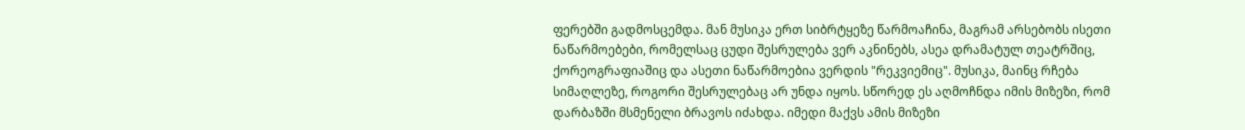ფერებში გადმოსცემდა. მან მუსიკა ერთ სიბრტყეზე წარმოაჩინა, მაგრამ არსებობს ისეთი ნაწარმოებები, რომელსაც ცუდი შესრულება ვერ აკნინებს, ასეა დრამატულ თეატრშიც, ქორეოგრაფიაშიც და ასეთი ნაწარმოებია ვერდის "რეკვიემიც". მუსიკა, მაინც რჩება სიმაღლეზე, როგორი შესრულებაც არ უნდა იყოს. სწორედ ეს აღმოჩნდა იმის მიზეზი, რომ დარბაზში მსმენელი ბრავოს იძახდა. იმედი მაქვს ამის მიზეზი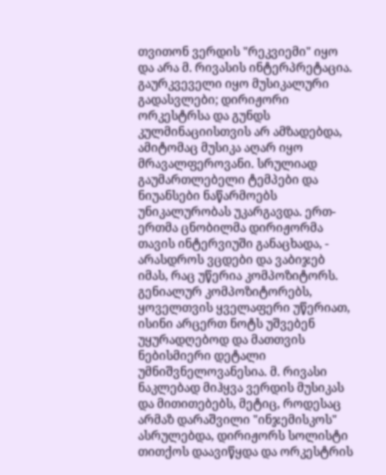თვითონ ვერდის "რეკვიემი" იყო და არა მ. რივასის ინტერპრეტაცია.
გაურკვეველი იყო მუსიკალური გადასვლები; დირიჟორი ორკესტრსა და გუნდს კულმინაციისთვის არ ამზადებდა, ამიტომაც მუსიკა აღარ იყო მრავალფეროვანი. სრულიად გაუმართლებელი ტემპები და ნიუანსები ნაწარმოებს უნიკალურობას უკარგავდა. ერთ-ერთმა ცნობილმა დირიჟორმა თავის ინტერვიუში განაცხადა, - არასდროს ვცდები და ვაბიჯებ იმას, რაც უწერია კომპოზიტორს. გენიალურ კომპოზიტორებს, ყოველთვის ყველაფერი უწერიათ, ისინი არცერთ ნოტს უშვებენ უყურადღებოდ და მათთვის ნებისმიერი დეტალი უმნიშვნელოვანესია. მ. რივასი ნაკლებად მიჰყვა ვერდის მუსიკას და მითითებებს, მეტიც, როდესაც არმაზ დარაშვილი "ინჯემისკოს" ასრულებდა, დირიჟორს სოლისტი თითქოს დაავიწყდა და ორკესტრის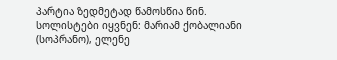პარტია ზედმეტად წამოსწია წინ.
სოლისტები იყვნენ: მარიამ ქობალიანი (სოპრანო), ელენე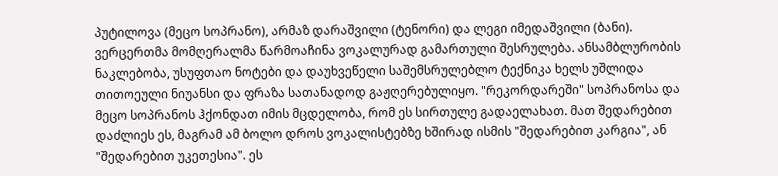პუტილოვა (მეცო სოპრანო), არმაზ დარაშვილი (ტენორი) და ლეგი იმედაშვილი (ბანი). ვერცერთმა მომღერალმა წარმოაჩინა ვოკალურად გამართული შესრულება. ანსამბლურობის ნაკლებობა, უსუფთაო ნოტები და დაუხვეწელი საშემსრულებლო ტექნიკა ხელს უშლიდა თითოეული ნიუანსი და ფრაზა სათანადოდ გაჟღერებულიყო. "რეკორდარეში" სოპრანოსა და მეცო სოპრანოს ჰქონდათ იმის მცდელობა, რომ ეს სირთულე გადაელახათ. მათ შედარებით დაძლიეს ეს, მაგრამ ამ ბოლო დროს ვოკალისტებზე ხშირად ისმის "შედარებით კარგია", ან "შედარებით უკეთესია". ეს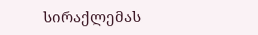სირაქლემას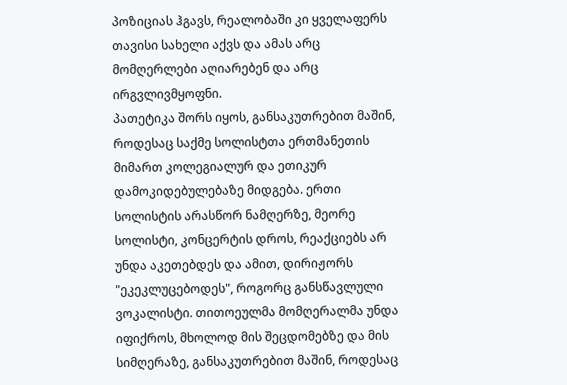პოზიციას ჰგავს, რეალობაში კი ყველაფერს თავისი სახელი აქვს და ამას არც მომღერლები აღიარებენ და არც ირგვლივმყოფნი.
პათეტიკა შორს იყოს, განსაკუთრებით მაშინ, როდესაც საქმე სოლისტთა ერთმანეთის მიმართ კოლეგიალურ და ეთიკურ დამოკიდებულებაზე მიდგება. ერთი სოლისტის არასწორ ნამღერზე, მეორე სოლისტი, კონცერტის დროს, რეაქციებს არ უნდა აკეთებდეს და ამით, დირიჟორს "ეკეკლუცებოდეს", როგორც განსწავლული ვოკალისტი. თითოეულმა მომღერალმა უნდა იფიქროს, მხოლოდ მის შეცდომებზე და მის სიმღერაზე, განსაკუთრებით მაშინ, როდესაც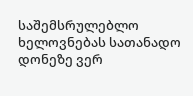საშემსრულებლო ხელოვნებას სათანადო დონეზე ვერ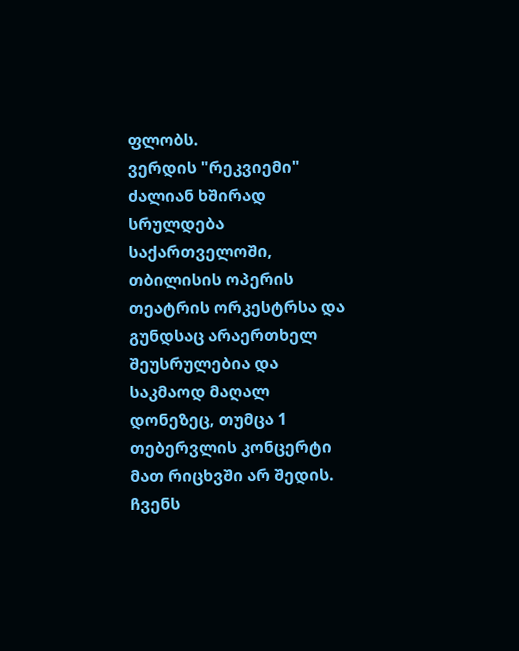ფლობს.
ვერდის "რეკვიემი" ძალიან ხშირად სრულდება საქართველოში, თბილისის ოპერის თეატრის ორკესტრსა და გუნდსაც არაერთხელ შეუსრულებია და საკმაოდ მაღალ დონეზეც, თუმცა 1 თებერვლის კონცერტი მათ რიცხვში არ შედის. ჩვენს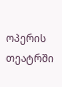ოპერის თეატრში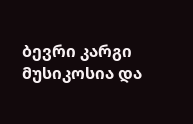ბევრი კარგი მუსიკოსია და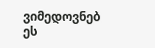ვიმედოვნებ ეს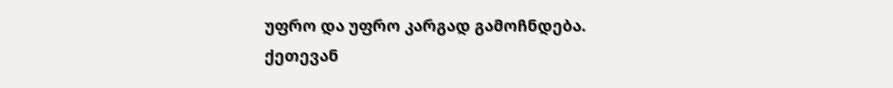უფრო და უფრო კარგად გამოჩნდება.
ქეთევან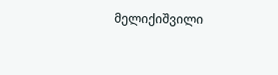მელიქიშვილი